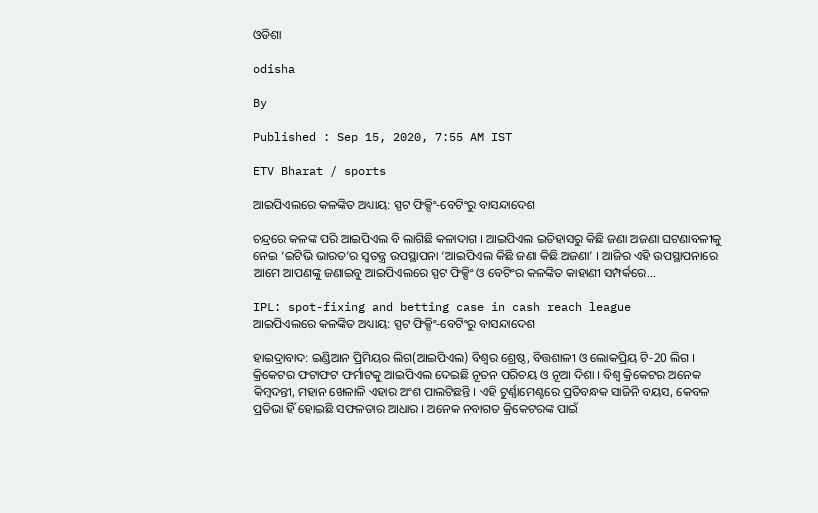ଓଡିଶା

odisha

By

Published : Sep 15, 2020, 7:55 AM IST

ETV Bharat / sports

ଆଇପିଏଲରେ କଳଙ୍କିତ ଅଧ୍ୟାୟ: ସ୍ପଟ ଫିକ୍ସିଂ-ବେଟିଂରୁ ବାସନ୍ଦାଦେଶ

ଚନ୍ଦ୍ରରେ କଳଙ୍କ ପରି ଆଇପିଏଲ ବି ଲାଗିଛି କଳାଦାଗ । ଆଇପିଏଲ ଇତିହାସରୁ କିଛି ଜଣା ଅଜଣା ଘଟଣାବଳୀକୁ ନେଇ ‘ଇଟିଭି ଭାରତ’ର ସ୍ବତନ୍ତ୍ର ଉପସ୍ଥାପନା ‘ଆଇପିଏଲ କିଛି ଜଣା କିଛି ଅଜଣା’ । ଆଜିର ଏହି ଉପସ୍ଥାପନାରେ ଆମେ ଆପଣଙ୍କୁ ଜଣାଇବୁ ଆଇପିଏଲରେ ସ୍ପଟ ଫିକ୍ସିଂ ଓ ବେଟିଂର କଳଙ୍କିତ କାହାଣୀ ସମ୍ପର୍କରେ...

IPL: spot-fixing and betting case in cash reach league
ଆଇପିଏଲରେ କଳଙ୍କିତ ଅଧ୍ୟାୟ: ସ୍ପଟ ଫିକ୍ସିଂ-ବେଟିଂରୁ ବାସନ୍ଦାଦେଶ

ହାଇଦ୍ରାବାଦ: ଇଣ୍ଡିଆନ ପ୍ରିମିୟର ଲିଗ(ଆଇପିଏଲ) ବିଶ୍ବର ଶ୍ରେଷ୍ଠ, ବିତ୍ତଶାଳୀ ଓ ଲୋକପ୍ରିୟ ଟି-20 ଲିଗ । କ୍ରିକେଟର ଫଟାଫଟ ଫର୍ମାଟକୁ ଆଇପିଏଲ ଦେଇଛି ନୂତନ ପରିଚୟ ଓ ନୂଆ ଦିଶା । ବିଶ୍ବ କ୍ରିକେଟର ଅନେକ କିମ୍ବଦନ୍ତୀ, ମହାନ ଖେଳାଳି ଏହାର ଅଂଶ ପାଲଟିଛନ୍ତି । ଏହି ଟୁର୍ଣ୍ଣାମେଣ୍ଟରେ ପ୍ରତିବନ୍ଧକ ସାଜିନି ବୟସ, କେବଳ ପ୍ରତିଭା ହିଁ ହୋଇଛି ସଫଳତାର ଆଧାର । ଅନେକ ନବାଗତ କ୍ରିକେଟରଙ୍କ ପାଇଁ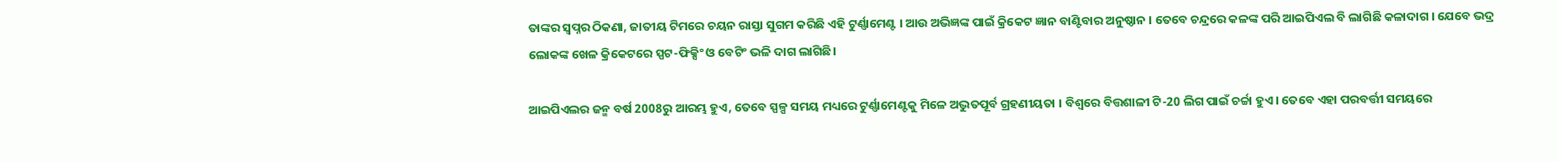ତାଙ୍କର ସ୍ବପ୍ନର ଠିକଣା, ଜାତୀୟ ଟିମରେ ଚୟନ ରାସ୍ତା ସୁଗମ କରିଛି ଏହି ଟୁର୍ଣ୍ଣାମେଣ୍ଟ । ଆଉ ଅଭିଜ୍ଞଙ୍କ ପାଇଁ କ୍ରିକେଟ ଜ୍ଞାନ ବାଣ୍ଟିବାର ଅନୁଷ୍ଠାନ । ତେବେ ଚନ୍ଦ୍ରରେ କଳଙ୍କ ପରି ଆଇପିଏଲ ବି ଲାଗିଛି କଳାଦାଗ । ଯେବେ ଭଦ୍ର ଲୋକଙ୍କ ଖେଳ କ୍ରିକେଟରେ ସ୍ପଟ-ଫିକ୍ସିଂ ଓ ବେଟିଂ ଭଳି ଦାଗ ଲାଗିଛି।

ଆଇପିଏଲର ଜନ୍ମ ବର୍ଷ 2008ରୁ ଆରମ୍ଭ ହୁଏ, ତେବେ ସ୍ପଳ୍ପ ସମୟ ମଧ୍ୟରେ ଟୁର୍ଣ୍ଣାମେଣ୍ଟକୁ ମିଳେ ଅଦ୍ଭୁତପୂର୍ବ ଗ୍ରହଣୀୟତା । ବିଶ୍ବରେ ବିତ୍ତଶାଳୀ ଟି-20 ଲିଗ ପାଇଁ ଚର୍ଚ୍ଚା ହୁଏ । ତେବେ ଏହା ପରବର୍ତ୍ତୀ ସମୟରେ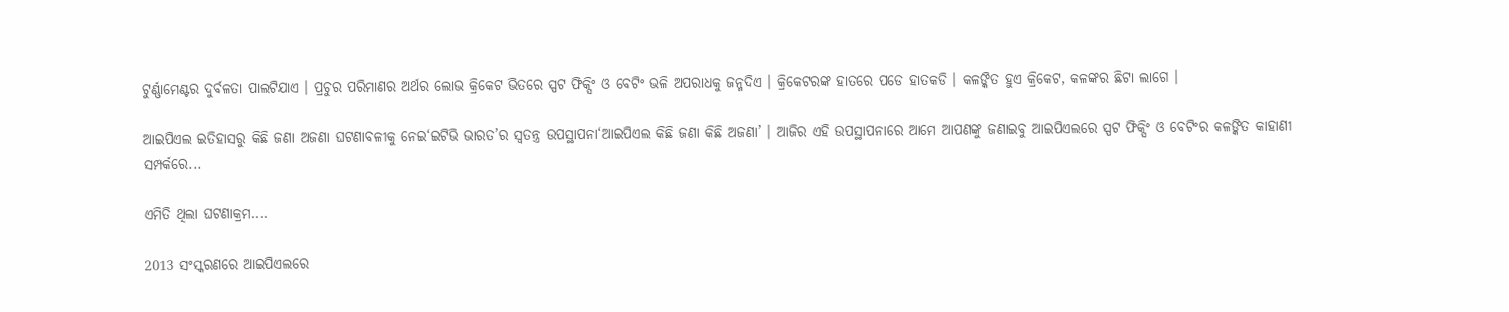ଟୁର୍ଣ୍ଣାମେଣ୍ଟର ଦୁର୍ବଳତା ପାଲଟିଯାଏ । ପ୍ରଚୁର ପରିମାଣର ଅର୍ଥର ଲୋଭ କ୍ରିକେଟ ଭିତରେ ସ୍ପଟ ଫିକ୍ସିଂ ଓ ବେଟିଂ ଭଳି ଅପରାଧକୁ ଜନ୍ମଦିଏ । କ୍ରିକେଟରଙ୍କ ହାତରେ ପଡେ ହାତକଡି । କଳଙ୍କିତ ହୁଏ କ୍ରିକେଟ, କଳଙ୍କର ଛିଟା ଲାଗେ ।

ଆଇପିଏଲ ଇତିହାସରୁ କିଛି ଜଣା ଅଜଣା ଘଟଣାବଳୀକୁ ନେଇ‘ଇଟିଭି ଭାରତ’ର ସ୍ବତନ୍ତ୍ର ଉପସ୍ଥାପନା‘ଆଇପିଏଲ କିଛି ଜଣା କିଛି ଅଜଣା’ । ଆଜିର ଏହି ଉପସ୍ଥାପନାରେ ଆମେ ଆପଣଙ୍କୁ ଜଣାଇବୁ ଆଇପିଏଲରେ ସ୍ପଟ ଫିକ୍ସିଂ ଓ ବେଟିଂର କଳଙ୍କିତ କାହାଣୀ ସମ୍ପର୍କରେ...

ଏମିତି ଥିଲା ଘଟଣାକ୍ରମ....

2013 ସଂସ୍କରଣରେ ଆଇପିଏଲରେ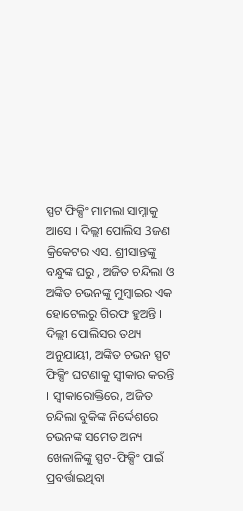ସ୍ପଟ ଫିକ୍ସିଂ ମାମଲା ସାମ୍ନାକୁ ଆସେ । ଦିଲ୍ଲୀ ପୋଲିସ 3ଜଣ କ୍ରିକେଟର ଏସ. ଶ୍ରୀସାନ୍ତଙ୍କୁ ବନ୍ଧୁଙ୍କ ଘରୁ , ଅଜିତ ଚନ୍ଦିଲା ଓ ଅଙ୍କିତ ଚଭନଙ୍କୁ ମୁମ୍ବାଇର ଏକ ହୋଟେଲରୁ ଗିରଫ ହୁଅନ୍ତି । ଦିଲ୍ଲୀ ପୋଲିସର ତଥ୍ୟ ଅନୁଯାୟୀ, ଅଙ୍କିତ ଚଭନ ସ୍ପଟ ଫିକ୍ସିଂ ଘଟଣାକୁ ସ୍ବୀକାର କରନ୍ତି । ସ୍ବୀକାରୋକ୍ତିରେ, ଅଜିତ ଚନ୍ଦିଲା ବୁକିଙ୍କ ନିର୍ଦ୍ଦେଶରେ ଚଭନଙ୍କ ସମେତ ଅନ୍ୟ ଖେଳାଳିଙ୍କୁ ସ୍ପଟ-ଫିକ୍ସିଂ ପାଇଁ ପ୍ରବର୍ତ୍ତାଇଥିବା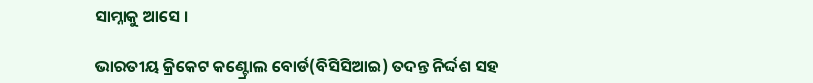ସାମ୍ନାକୁ ଆସେ ।

ଭାରତୀୟ କ୍ରିକେଟ କଣ୍ଟ୍ରୋଲ ବୋର୍ଡ(ବିସିସିଆଇ) ତଦନ୍ତ ନିର୍ଦ୍ଦଶ ସହ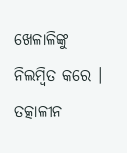ଖେଳାଳିଙ୍କୁ ନିଲମ୍ବିତ କରେ । ତତ୍କାଳୀନ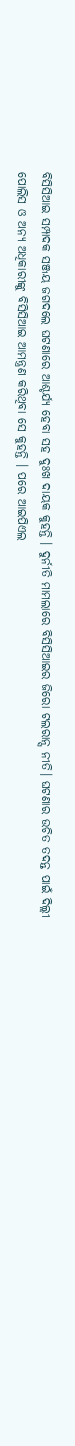ବିସିସିଆଇ ସମ୍ପାଦକ ସଞ୍ଜୟ ଜଗଦଲେ ଘଟଣାରେ ଆଶ୍ଚର୍ଯ୍ୟ ହେବା ସହ ଦୁଃଖ ଦାୟକ କୁହନ୍ତି । ଦୁର୍ନୀତି ମାମଲାରେ ବିସିସିଆଇର ଜିରୋ ଟଲରାନ୍ସ ନୀତି। ଘଟଣାର ଉଚିତ ତଦନ୍ତ ପାଇଁ ଦିଲ୍ଲୀ ପୋଲିସ ଓ ଅନ୍ୟ ଅଧିକାରୀଙ୍କୁ ବିସିସିଆଇ ଆମନ୍ତ୍ରଣ କରିଥିବା ସେ କୁହନ୍ତି । ପରେ ଆଇପିଏଲ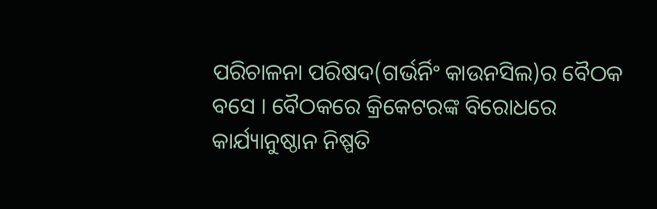ପରିଚାଳନା ପରିଷଦ(ଗର୍ଭର୍ନିଂ କାଉନସିଲ)ର ବୈଠକ ବସେ । ବୈଠକରେ କ୍ରିକେଟରଙ୍କ ବିରୋଧରେ କାର୍ଯ୍ୟାନୁଷ୍ଠାନ ନିଷ୍ପତି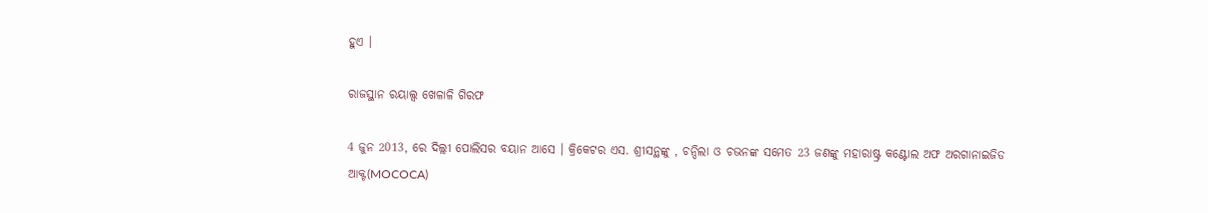ହୁଏ ।

ରାଜସ୍ଥାନ ରୟାଲ୍ସ ଖେଳାଳି ଗିରଫ

4 ଜୁନ 2013, ରେ ଦିଲ୍ଲୀ ପୋଲିସର ବୟାନ ଆସେ । କ୍ରିକେଟର ଏସ. ଶ୍ରୀସନ୍ଥଙ୍କୁ , ଚନ୍ଦିଲା ଓ ଚଭନଙ୍କ ସମେତ 23 ଜଣଙ୍କୁ ମହାରାଷ୍ଟ୍ର କଣ୍ଟୋଲ ଅଫ ଅରଗାନାଇଜିଡ ଆକ୍ଟ(MOCOCA)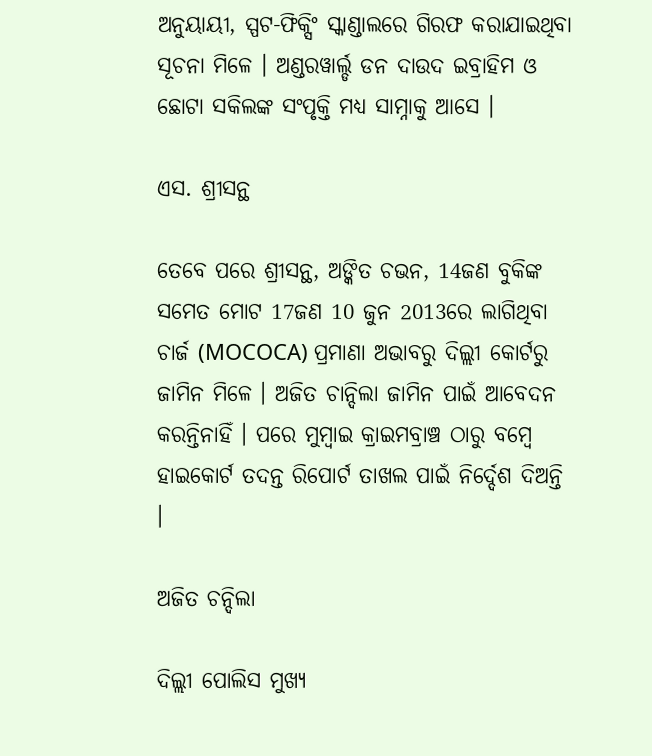ଅନୁୟାୟୀ, ସ୍ପଟ-ଫିକ୍ସିଂ ସ୍କାଣ୍ଡାଲରେ ଗିରଫ କରାଯାଇଥିବା ସୂଚନା ମିଳେ । ଅଣ୍ଡରୱାର୍ଲ୍ଡ ଡନ ଦାଉଦ ଇବ୍ରାହିମ ଓ ଛୋଟା ସକିଲଙ୍କ ସଂପୃକ୍ତି ମଧ୍ୟ ସାମ୍ନାକୁ ଆସେ ।

ଏସ. ଶ୍ରୀସନ୍ଥ

ତେବେ ପରେ ଶ୍ରୀସନ୍ଥ, ଅଙ୍କିତ ଚଭନ, 14ଜଣ ବୁକିଙ୍କ ସମେତ ମୋଟ 17ଜଣ 10 ଜୁନ 2013ରେ ଲାଗିଥିବା ଚାର୍ଜ (MOCOCA) ପ୍ରମାଣା ଅଭାବରୁ ଦିଲ୍ଲୀ କୋର୍ଟରୁ ଜାମିନ ମିଳେ । ଅଜିତ ଚାନ୍ଦିଲା ଜାମିନ ପାଇଁ ଆବେଦନ କରନ୍ତିନାହିଁ । ପରେ ମୁମ୍ବାଇ କ୍ରାଇମବ୍ରାଞ୍ଚ ଠାରୁ ବମ୍ବେ ହାଇକୋର୍ଟ ତଦନ୍ତ ରିପୋର୍ଟ ତାଖଲ ପାଇଁ ନିର୍ଦ୍ଦେଶ ଦିଅନ୍ତି ।

ଅଜିତ ଚନ୍ଦିଲା

ଦିଲ୍ଲୀ ପୋଲିସ ମୁଖ୍ୟ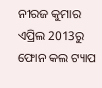ନୀରଜ କୁମାର ଏପ୍ରିଲ 2013ରୁ ଫୋନ କଲ ଟ୍ୟାପ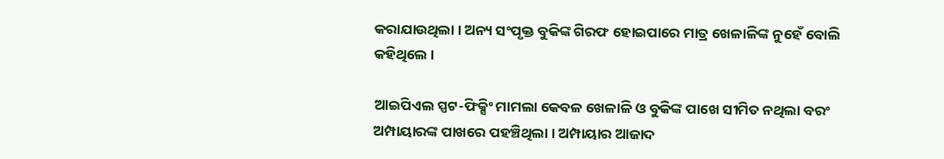କରାଯାଉଥିଲା । ଅନ୍ୟ ସଂପୃକ୍ତ ବୁକିଙ୍କ ଗିରଫ ହୋଇପାରେ ମାତ୍ର ଖେଳାଳିଙ୍କ ନୁହେଁ ବୋଲି କହିଥିଲେ ।

ଆଇପିଏଲ ସ୍ପଟ-ଫିକ୍ସିଂ ମାମଲା କେବଳ ଖେଳାଳି ଓ ବୁକିଙ୍କ ପାଖେ ସୀମିତ ନଥିଲା ବରଂ ଅମ୍ପାୟାରଙ୍କ ପାଖରେ ପହଞ୍ଚିଥିଲା । ଅମ୍ପାୟାର ଆଜାଦ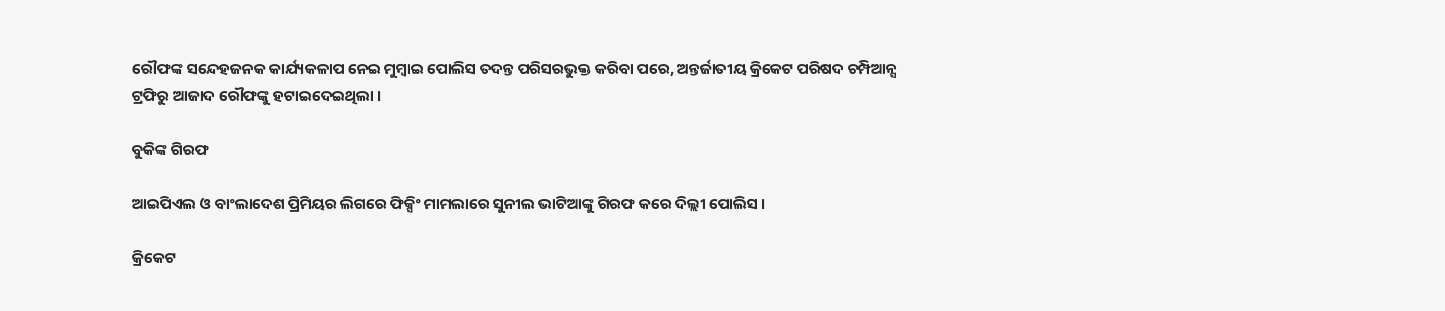ରୌଫଙ୍କ ସନ୍ଦେହଜନକ କାର୍ଯ୍ୟକଳାପ ନେଇ ମୁମ୍ବାଇ ପୋଲିସ ତଦନ୍ତ ପରିସରଭୁକ୍ତ କରିବା ପରେ, ଅନ୍ତର୍ଜାତୀୟ କ୍ରିକେଟ ପରିଷଦ ଚମ୍ପିଆନ୍ସ ଟ୍ରଫିରୁ ଆଜାଦ ରୌଫଙ୍କୁ ହଟାଇଦେଇଥିଲା ।

ବୁକିଙ୍କ ଗିରଫ

ଆଇପିଏଲ ଓ ବାଂଲାଦେଶ ପ୍ରିମିୟର ଲିଗରେ ଫିକ୍ସିଂ ମାମଲାରେ ସୁନୀଲ ଭାଟିଆଙ୍କୁ ଗିରଫ କରେ ଦିଲ୍ଲୀ ପୋଲିସ ।

କ୍ରିକେଟ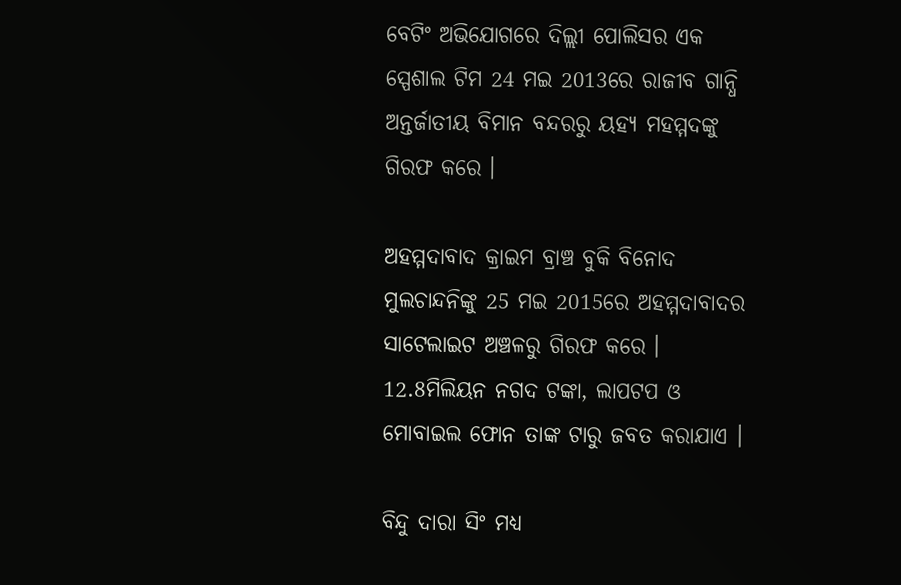ବେଟିଂ ଅଭିଯୋଗରେ ଦିଲ୍ଲୀ ପୋଲିସର ଏକ ସ୍ପେଶାଲ ଟିମ 24 ମଇ 2013ରେ ରାଜୀବ ଗାନ୍ଧି ଅନ୍ତର୍ଜାତୀୟ ବିମାନ ବନ୍ଦରରୁ ୟହ୍ୟ ମହମ୍ମଦଙ୍କୁ ଗିରଫ କରେ ।

ଅହମ୍ମଦାବାଦ କ୍ରାଇମ ବ୍ରାଞ୍ଚ ବୁକି ବିନୋଦ ମୁଲଚାନ୍ଦନିଙ୍କୁ 25 ମଇ 2015ରେ ଅହମ୍ମଦାବାଦର ସାଟେଲାଇଟ ଅଞ୍ଚଳରୁ ଗିରଫ କରେ । 12.8ମିଲିୟନ ନଗଦ ଟଙ୍କା, ଲାପଟପ ଓ ମୋବାଇଲ ଫୋନ ତାଙ୍କ ଟାରୁ ଜବତ କରାଯାଏ ।

ବିନ୍ଦୁ ଦାରା ସିଂ ମଧ୍ୟ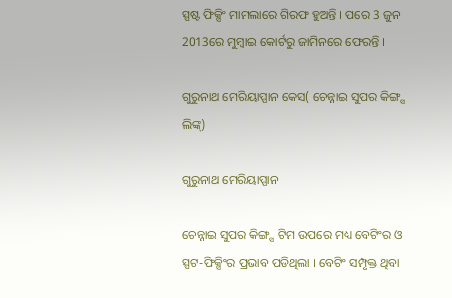ସ୍ପଷ୍ଟ ଫିକ୍ସିଂ ମାମଲାରେ ଗିରଫ ହୁଅନ୍ତି । ପରେ 3 ଜୁନ 2013ରେ ମୁମ୍ବାଇ କୋର୍ଟରୁ ଜାମିନରେ ଫେରନ୍ତି ।

ଗୁରୁନାଥ ମେରିୟାପ୍ପାନ କେସ( ଚେନ୍ନାଇ ସୁପର କିଙ୍ଗ୍ସ ଲିଙ୍କ୍)

ଗୁରୁନାଥ ମେରିୟାପ୍ପାନ

ଚେନ୍ନାଇ ସୁପର କିଙ୍ଗ୍ସ ଟିମ ଉପରେ ମଧ୍ୟ ବେଟିଂର ଓ ସ୍ପଟ-ଫିକ୍ସିଂର ପ୍ରଭାବ ପଡିଥିଲା । ବେଟିଂ ସମ୍ପୃକ୍ତ ଥିବା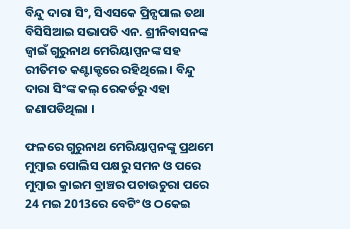ବିନ୍ଦୁ ଦାରା ସିଂ, ସିଏସକେ ପ୍ରିନ୍ସପାଲ ତଥା ବିସିସିଆଇ ସଭାପତି ଏନ. ଶ୍ରୀନିବାସନଙ୍କ ଜ୍ବାଇଁ ଗୁରୁନାଥ ମେରିୟାପ୍ପନଙ୍କ ସହ ରୀତିମତ କଣ୍ଟାକ୍ଟରେ ରହିଥିଲେ । ବିନ୍ଦୁ ଦାରା ସିଂଙ୍କ କଲ୍ ରେକର୍ଡରୁ ଏହା ଜଣାପଡିଥିଲା ।

ଫଳରେ ଗୁରୁନାଥ ମେରିୟାପ୍ପନଙ୍କୁ ପ୍ରଥମେ ମୁମ୍ବାଇ ପୋଲିସ ପକ୍ଷରୁ ସମନ ଓ ପରେ ମୁମ୍ବାଇ କ୍ରାଇମ ବ୍ରାଞ୍ଚର ପଚାଉଚୁରା ପରେ 24 ମଇ 2013ରେ ବେଟିଂ ଓ ଠକେଇ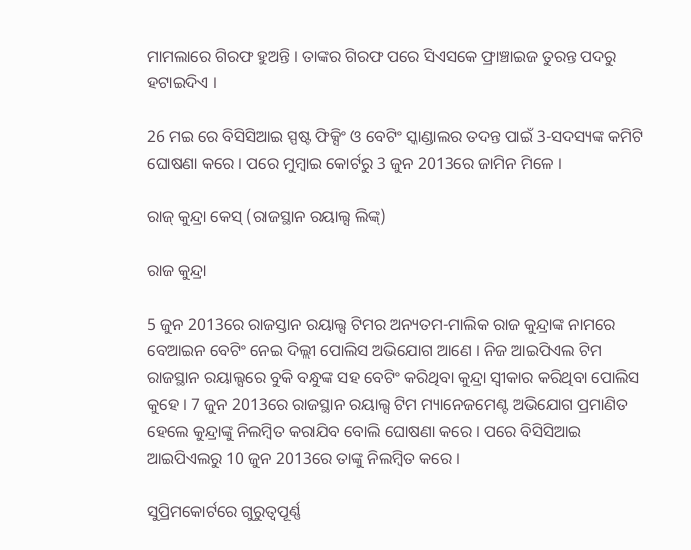ମାମଲାରେ ଗିରଫ ହୁଅନ୍ତି । ତାଙ୍କର ଗିରଫ ପରେ ସିଏସକେ ଫ୍ରାଞ୍ଚାଇଜ ତୁରନ୍ତ ପଦରୁ ହଟାଇଦିଏ ।

26 ମଇ ରେ ବିସିସିଆଇ ସ୍ପଷ୍ଟ ଫିକ୍ସିଂ ଓ ବେଟିଂ ସ୍କାଣ୍ଡାଲର ତଦନ୍ତ ପାଇଁ 3-ସଦସ୍ୟଙ୍କ କମିଟି ଘୋଷଣା କରେ । ପରେ ମୁମ୍ବାଇ କୋର୍ଟରୁ 3 ଜୁନ 2013ରେ ଜାମିନ ମିଳେ ।

ରାଜ୍ କୁନ୍ଦ୍ରା କେସ୍ (ରାଜସ୍ଥାନ ରୟାଲ୍ସ ଲିଙ୍କ୍)

ରାଜ କୁନ୍ଦ୍ରା

5 ଜୁନ 2013ରେ ରାଜସ୍ତାନ ରୟାଲ୍ସ ଟିମର ଅନ୍ୟତମ-ମାଲିକ ରାଜ କୁନ୍ଦ୍ରାଙ୍କ ନାମରେ ବେଆଇନ ବେଟିଂ ନେଇ ଦିଲ୍ଲୀ ପୋଲିସ ଅଭିଯୋଗ ଆଣେ । ନିଜ ଆଇପିଏଲ ଟିମ ରାଜସ୍ଥାନ ରୟାଲ୍ସରେ ବୁକି ବନ୍ଧୁଙ୍କ ସହ ବେଟିଂ କରିଥିବା କୁନ୍ଦ୍ରା ସ୍ବୀକାର କରିଥିବା ପୋଲିସ କୁହେ । 7 ଜୁନ 2013ରେ ରାଜସ୍ଥାନ ରୟାଲ୍ସ ଟିମ ମ୍ୟାନେଜମେଣ୍ଟ ଅଭିଯୋଗ ପ୍ରମାଣିତ ହେଲେ କୁନ୍ଦ୍ରାଙ୍କୁ ନିଲମ୍ବିତ କରାଯିବ ବୋଲି ଘୋଷଣା କରେ । ପରେ ବିସିସିଆଇ ଆଇପିଏଲରୁ 10 ଜୁନ 2013ରେ ତାଙ୍କୁ ନିଲମ୍ବିତ କରେ ।

ସୁପ୍ରିମକୋର୍ଟରେ ଗୁରୁତ୍ବପୂର୍ଣ୍ଣ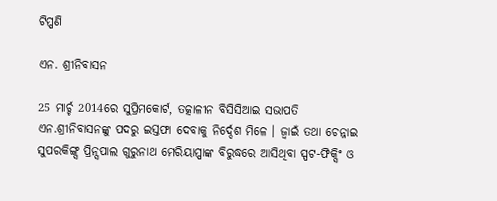ଟିପ୍ପଣି

ଏନ. ଶ୍ରୀନିବାସନ

25 ମାର୍ଚ୍ଚ 2014ରେ ସୁପ୍ରିମକୋର୍ଟ, ତତ୍କାଳୀନ ବିସିସିଆଇ ସଭାପତି ଏନ.ଶ୍ରୀନିବାସନଙ୍କୁ ପଦରୁ ଇସ୍ତଫା ଦେବାକୁ ନିର୍ଦ୍ଦେଶ ମିଳେ । ଜ୍ବାଇଁ ତଥା ଚେନ୍ନାଇ ସୁପରକିଙ୍ଗ୍ସ ପ୍ରିନ୍ସପାଲ ଗୁରୁନାଥ ମେରିୟାପ୍ପାଙ୍କ ବିରୁଦ୍ଧରେ ଆସିଥିବା ସ୍ପଟ-ଫିକ୍ସିଂ ଓ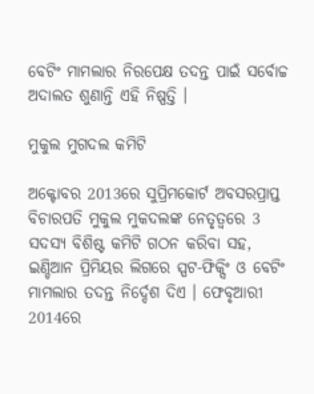ବେଟିଂ ମାମଲାର ନିରପେକ୍ଷ ତଦନ୍ତ ପାଇଁ ସର୍ବୋଚ୍ଚ ଅଦାଲତ ଶୁଣାନ୍ତି ଏହି ନିଷ୍ପତ୍ତି ।

ମୁକୁଲ ମୁଗଦଲ କମିଟି

ଅକ୍ଟୋବର 2013ରେ ସୁପ୍ରିମକୋର୍ଟ ଅବସରପ୍ରାପ୍ତ ବିଚାରପତି ମୁକୁଲ ମୁକଦଲଙ୍କ ନେତୃତ୍ବରେ 3 ସଦସ୍ୟ ବିଶିଷ୍ଟ କମିଟି ଗଠନ କରିବା ସହ, ଇଣ୍ଡିଆନ ପ୍ରିମିୟର ଲିଗରେ ସ୍ପଟ-ଫିକ୍ସିଂ ଓ ବେଟିଂ ମାମଲାର ତଦନ୍ତ ନିର୍ଦ୍ଦେଶ ଦିଏ । ଫେବୃଆରୀ 2014ରେ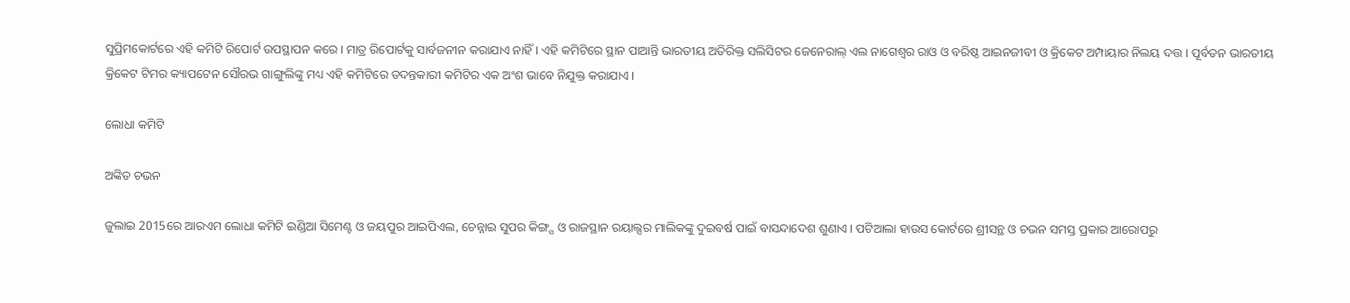ସୁପ୍ରିମକୋର୍ଟରେ ଏହି କମିଟି ରିପୋର୍ଟ ଉପସ୍ଥାପନ କରେ । ମାତ୍ର ରିପୋର୍ଟକୁ ସାର୍ବଜନୀନ କରାଯାଏ ନାହିଁ । ଏହି କମିଟିରେ ସ୍ଥାନ ପାଆନ୍ତି ଭାରତୀୟ ଅତିରିକ୍ତ ସଲିସିଟର ଜେନେରାଲ୍ ଏଲ ନାଗେଶ୍ବର ରାଓ ଓ ବରିଷ୍ଠ ଆଇନଜୀବୀ ଓ କ୍ରିକେଟ ଅମ୍ପାୟାର ନିଲୟ ଦତ୍ତ । ପୂର୍ବତନ ଭାରତୀୟ କ୍ରିକେଟ ଟିମର କ୍ୟାପଟେନ ସୌରଭ ଗାଙ୍ଗୁଲିଙ୍କୁ ମଧ୍ୟ ଏହି କମିଟିରେ ତଦନ୍ତକାରୀ କମିଟିର ଏକ ଅଂଶ ଭାବେ ନିଯୁକ୍ତ କରାଯାଏ ।

ଲୋଧା କମିଟି

ଅଙ୍କିତ ଚଭନ

ଜୁଲାଇ 2015ରେ ଆରଏମ ଲୋଧା କମିଟି ଇଣ୍ଡିଆ ସିମେଣ୍ଟ ଓ ଜୟପୁର ଆଇପିଏଲ, ଚେନ୍ନାଇ ସୁପର କିଙ୍ଗ୍ସ ଓ ରାଜସ୍ଥାନ ରୟାଲ୍ସର ମାଲିକଙ୍କୁ ଦୁଇବର୍ଷ ପାଇଁ ବାସନ୍ଦାଦେଶ ଶୁଣାଏ । ପଟିଆଲା ହାଉସ କୋର୍ଟରେ ଶ୍ରୀସନ୍ଥ ଓ ଚଭନ ସମସ୍ତ ପ୍ରକାର ଆରୋପରୁ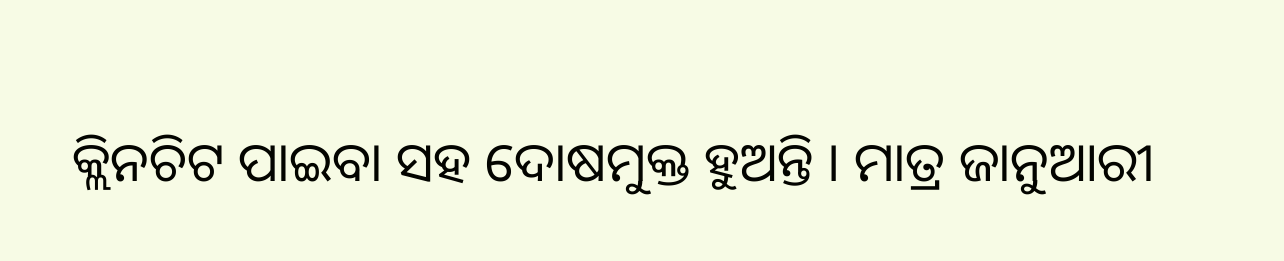କ୍ଲିନଚିଟ ପାଇବା ସହ ଦୋଷମୁକ୍ତ ହୁଅନ୍ତି । ମାତ୍ର ଜାନୁଆରୀ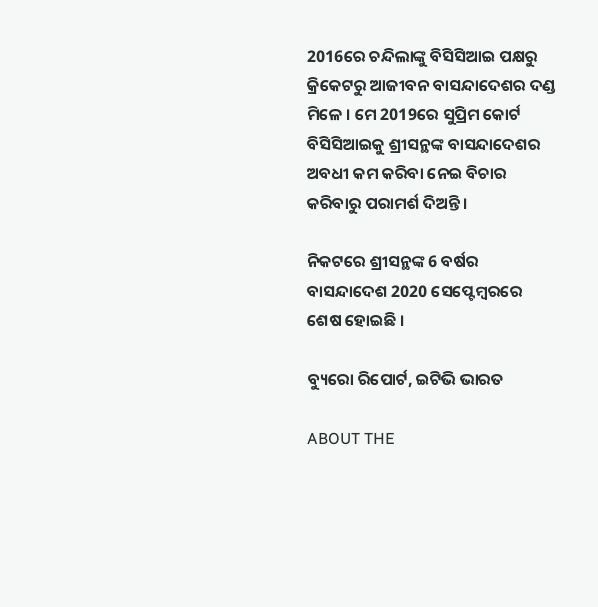2016ରେ ଚନ୍ଦିଲାଙ୍କୁ ବିସିସିଆଇ ପକ୍ଷରୁ କ୍ରିକେଟରୁ ଆଜୀବନ ବାସନ୍ଦାଦେଶର ଦଣ୍ଡ ମିଳେ । ମେ 2019ରେ ସୁପ୍ରିମ କୋର୍ଟ ବିସିସିଆଇକୁ ଶ୍ରୀସନ୍ଥଙ୍କ ବାସନ୍ଦାଦେଶର ଅବଧୀ କମ କରିବା ନେଇ ବିଚାର କରିବାରୁ ପରାମର୍ଶ ଦିଅନ୍ତି ।

ନିକଟରେ ଶ୍ରୀସନ୍ଥଙ୍କ 6 ବର୍ଷର ବାସନ୍ଦାଦେଶ 2020 ସେପ୍ଟେମ୍ବରରେ ଶେଷ ହୋଇଛି ।

ବ୍ୟୁରୋ ରିପୋର୍ଟ, ଇଟିଭି ଭାରତ

ABOUT THE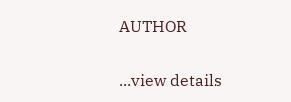AUTHOR

...view details